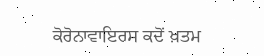ਕੋਰੋਨਾਵਾਇਰਸ ਕਦੋਂ ਖ਼ਤਮ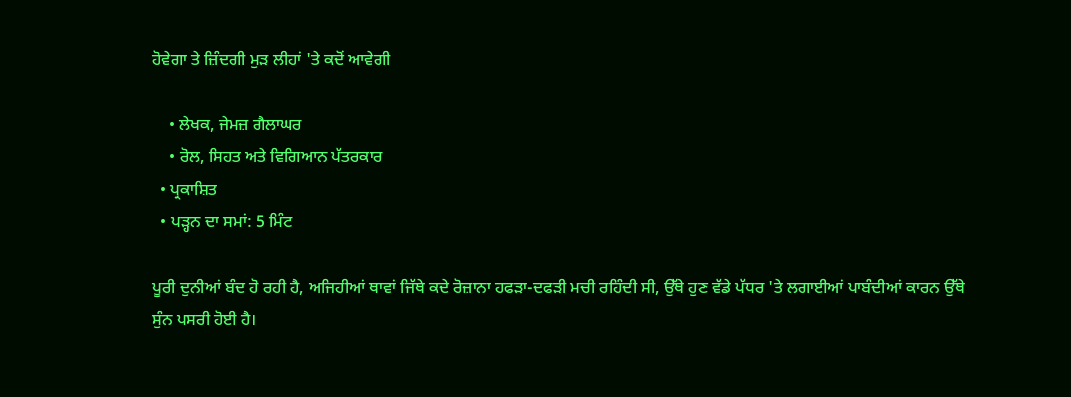ਹੋਵੇਗਾ ਤੇ ਜ਼ਿੰਦਗੀ ਮੁੜ ਲੀਹਾਂ 'ਤੇ ਕਦੋਂ ਆਵੇਗੀ

    • ਲੇਖਕ, ਜੇਮਜ਼ ਗੈਲਾਘਰ
    • ਰੋਲ, ਸਿਹਤ ਅਤੇ ਵਿਗਿਆਨ ਪੱਤਰਕਾਰ
  • ਪ੍ਰਕਾਸ਼ਿਤ
  • ਪੜ੍ਹਨ ਦਾ ਸਮਾਂ: 5 ਮਿੰਟ

ਪੂਰੀ ਦੁਨੀਆਂ ਬੰਦ ਹੋ ਰਹੀ ਹੈ, ਅਜਿਹੀਆਂ ਥਾਵਾਂ ਜਿੱਥੇ ਕਦੇ ਰੋਜ਼ਾਨਾ ਹਫੜਾ-ਦਫੜੀ ਮਚੀ ਰਹਿੰਦੀ ਸੀ, ਉੱਥੇ ਹੁਣ ਵੱਡੇ ਪੱਧਰ 'ਤੇ ਲਗਾਈਆਂ ਪਾਬੰਦੀਆਂ ਕਾਰਨ ਉੱਥੇ ਸੁੰਨ ਪਸਰੀ ਹੋਈ ਹੈ।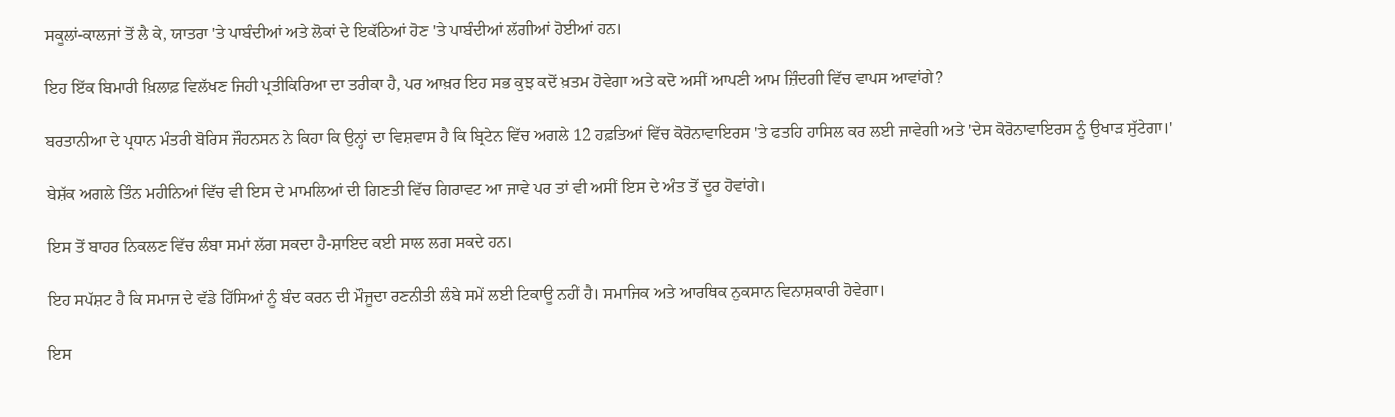ਸਕੂਲਾਂ-ਕਾਲਜਾਂ ਤੋਂ ਲੈ ਕੇ, ਯਾਤਰਾ 'ਤੇ ਪਾਬੰਦੀਆਂ ਅਤੇ ਲੋਕਾਂ ਦੇ ਇਕੱਠਿਆਂ ਹੋਣ 'ਤੇ ਪਾਬੰਦੀਆਂ ਲੱਗੀਆਂ ਹੋਈਆਂ ਹਨ।

ਇਹ ਇੱਕ ਬਿਮਾਰੀ ਖ਼ਿਲਾਫ਼ ਵਿਲੱਖਣ ਜਿਹੀ ਪ੍ਰਤੀਕਿਰਿਆ ਦਾ ਤਰੀਕਾ ਹੈ, ਪਰ ਆਖ਼ਰ ਇਹ ਸਭ ਕੁਝ ਕਦੋਂ ਖ਼ਤਮ ਹੋਵੇਗਾ ਅਤੇ ਕਦੋ ਅਸੀਂ ਆਪਣੀ ਆਮ ਜ਼ਿੰਦਗੀ ਵਿੱਚ ਵਾਪਸ ਆਵਾਂਗੇ?

ਬਰਤਾਨੀਆ ਦੇ ਪ੍ਰਧਾਨ ਮੰਤਰੀ ਬੋਰਿਸ ਜੌਹਨਸਨ ਨੇ ਕਿਹਾ ਕਿ ਉਨ੍ਹਾਂ ਦਾ ਵਿਸ਼ਵਾਸ ਹੈ ਕਿ ਬ੍ਰਿਟੇਨ ਵਿੱਚ ਅਗਲੇ 12 ਹਫ਼ਤਿਆਂ ਵਿੱਚ ਕੋਰੋਨਾਵਾਇਰਸ 'ਤੇ ਫਤਹਿ ਹਾਸਿਲ ਕਰ ਲਈ ਜਾਵੇਗੀ ਅਤੇ 'ਦੇਸ ਕੋਰੋਨਾਵਾਇਰਸ ਨੂੰ ਉਖਾੜ ਸੁੱਟੇਗਾ।'

ਬੇਸ਼ੱਕ ਅਗਲੇ ਤਿੰਨ ਮਹੀਨਿਆਂ ਵਿੱਚ ਵੀ ਇਸ ਦੇ ਮਾਮਲਿਆਂ ਦੀ ਗਿਣਤੀ ਵਿੱਚ ਗਿਰਾਵਟ ਆ ਜਾਵੇ ਪਰ ਤਾਂ ਵੀ ਅਸੀਂ ਇਸ ਦੇ ਅੰਤ ਤੋਂ ਦੂਰ ਹੋਵਾਂਗੇ।

ਇਸ ਤੋਂ ਬਾਹਰ ਨਿਕਲਣ ਵਿੱਚ ਲੰਬਾ ਸਮਾਂ ਲੱਗ ਸਕਦਾ ਹੈ-ਸ਼ਾਇਦ ਕਈ ਸਾਲ ਲਗ ਸਕਦੇ ਹਨ।

ਇਹ ਸਪੱਸ਼ਟ ਹੈ ਕਿ ਸਮਾਜ ਦੇ ਵੱਡੇ ਹਿੱਸਿਆਂ ਨੂੰ ਬੰਦ ਕਰਨ ਦੀ ਮੌਜੂਦਾ ਰਣਨੀਤੀ ਲੰਬੇ ਸਮੇਂ ਲਈ ਟਿਕਾਊ ਨਹੀਂ ਹੈ। ਸਮਾਜਿਕ ਅਤੇ ਆਰਥਿਕ ਨੁਕਸਾਨ ਵਿਨਾਸ਼ਕਾਰੀ ਹੋਵੇਗਾ।

ਇਸ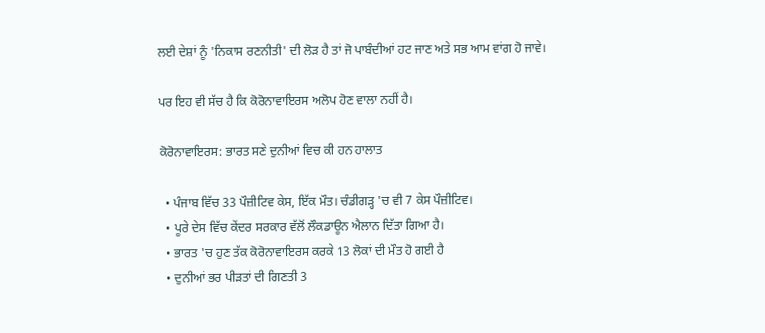ਲਈ ਦੇਸ਼ਾਂ ਨੂੰ 'ਨਿਕਾਸ ਰਣਨੀਤੀ' ਦੀ ਲੋੜ ਹੈ ਤਾਂ ਜੋ ਪਾਬੰਦੀਆਂ ਹਟ ਜਾਣ ਅਤੇ ਸਭ ਆਮ ਵਾਂਗ ਹੋ ਜਾਵੇ।

ਪਰ ਇਹ ਵੀ ਸੱਚ ਹੈ ਕਿ ਕੋਰੋਨਾਵਾਇਰਸ ਅਲੋਪ ਹੋਣ ਵਾਲਾ ਨਹੀਂ ਹੈ।

ਕੋਰੋਨਾਵਾਇਰਸ: ਭਾਰਤ ਸਣੇ ਦੁਨੀਆਂ ਵਿਚ ਕੀ ਹਨ ਹਾਲਾਤ

  • ਪੰਜਾਬ ਵਿੱਚ 33 ਪੌਜ਼ੀਟਿਵ ਕੇਸ, ਇੱਕ ਮੌਤ। ਚੰਡੀਗੜ੍ਹ 'ਚ ਵੀ 7 ਕੇਸ ਪੌਜ਼ੀਟਿਵ।
  • ਪੂਰੇ ਦੇਸ ਵਿੱਚ ਕੇਂਦਰ ਸਰਕਾਰ ਵੱਲੋਂ ਲੌਕਡਾਊਨ ਐਲਾਨ ਦਿੱਤਾ ਗਿਆ ਹੈ।
  • ਭਾਰਤ 'ਚ ਹੁਣ ਤੱਕ ਕੋਰੋਨਾਵਾਇਰਸ ਕਰਕੇ 13 ਲੋਕਾਂ ਦੀ ਮੌਤ ਹੋ ਗਈ ਹੈ
  • ਦੁਨੀਆਂ ਭਰ ਪੀੜਤਾਂ ਦੀ ਗਿਣਤੀ 3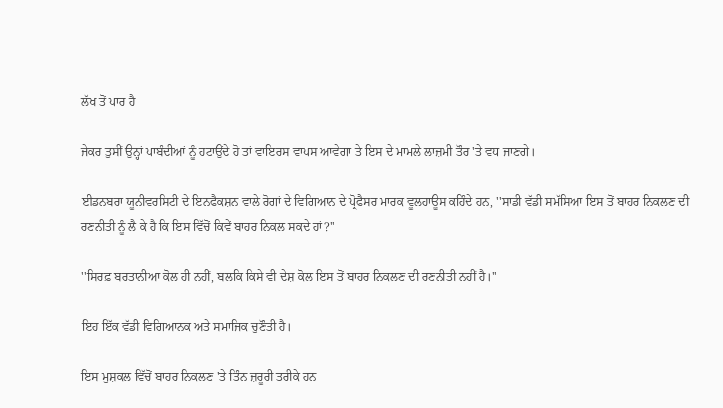ਲੱਖ ਤੋਂ ਪਾਰ ਹੈ

ਜੇਕਰ ਤੁਸੀਂ ਉਨ੍ਹਾਂ ਪਾਬੰਦੀਆਂ ਨੂੰ ਹਟਾਉਂਦੇ ਹੋ ਤਾਂ ਵਾਇਰਸ ਵਾਪਸ ਆਵੇਗਾ ਤੇ ਇਸ ਦੇ ਮਾਮਲੇ ਲਾਜ਼ਮੀ ਤੌਰ 'ਤੇ ਵਧ ਜਾਣਗੇ।

ਈਡਨਬਰਾ ਯੂਨੀਵਰਸਿਟੀ ਦੇ ਇਨਫੈਕਸ਼ਨ ਵਾਲੇ ਰੋਗਾਂ ਦੇ ਵਿਗਿਆਨ ਦੇ ਪ੍ਰੋਫੈਸਰ ਮਾਰਕ ਵੂਲਹਾਊਸ ਕਹਿੰਦੇ ਹਨ, ''ਸਾਡੀ ਵੱਡੀ ਸਮੱਸਿਆ ਇਸ ਤੋਂ ਬਾਹਰ ਨਿਕਲਣ ਦੀ ਰਣਨੀਤੀ ਨੂੰ ਲੈ ਕੇ ਹੈ ਕਿ ਇਸ ਵਿੱਚੋਂ ਕਿਵੇਂ ਬਾਹਰ ਨਿਕਲ ਸਕਦੇ ਹਾਂ?''

''ਸਿਰਫ਼ ਬਰਤਾਨੀਆ ਕੋਲ ਹੀ ਨਹੀਂ, ਬਲਕਿ ਕਿਸੇ ਵੀ ਦੇਸ਼ ਕੋਲ ਇਸ ਤੋਂ ਬਾਹਰ ਨਿਕਲਣ ਦੀ ਰਣਨੀਤੀ ਨਹੀਂ ਹੈ।''

ਇਹ ਇੱਕ ਵੱਡੀ ਵਿਗਿਆਨਕ ਅਤੇ ਸਮਾਜਿਕ ਚੁਣੌਤੀ ਹੈ।

ਇਸ ਮੁਸ਼ਕਲ ਵਿੱਚੋਂ ਬਾਹਰ ਨਿਕਲਣ 'ਤੇ ਤਿੰਨ ਜ਼ਰੂਰੀ ਤਰੀਕੇ ਹਨ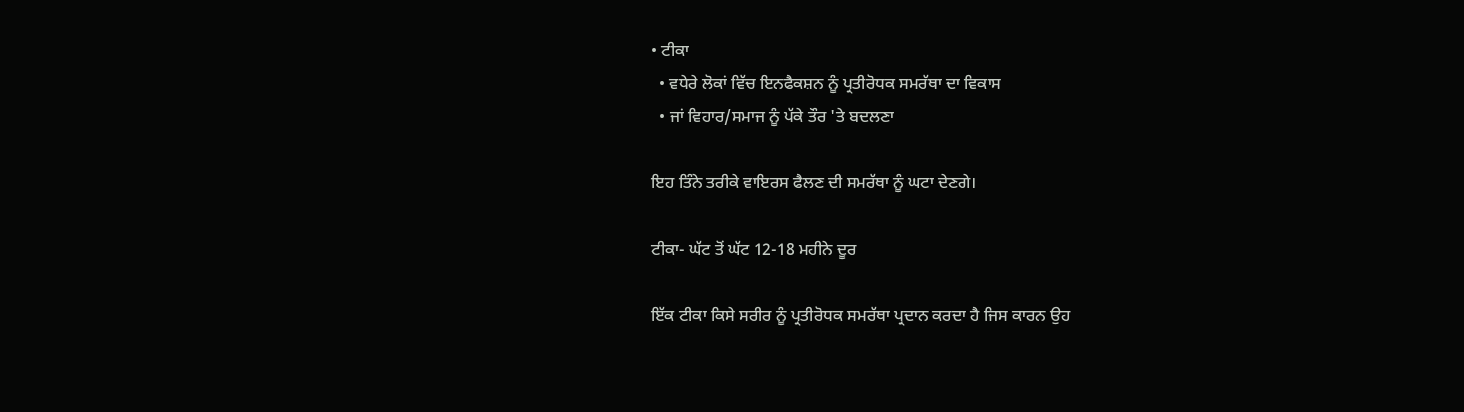• ਟੀਕਾ
  • ਵਧੇਰੇ ਲੋਕਾਂ ਵਿੱਚ ਇਨਫੈਕਸ਼ਨ ਨੂੰ ਪ੍ਰਤੀਰੋਧਕ ਸਮਰੱਥਾ ਦਾ ਵਿਕਾਸ
  • ਜਾਂ ਵਿਹਾਰ/ਸਮਾਜ ਨੂੰ ਪੱਕੇ ਤੌਰ 'ਤੇ ਬਦਲਣਾ

ਇਹ ਤਿੰਨੇ ਤਰੀਕੇ ਵਾਇਰਸ ਫੈਲਣ ਦੀ ਸਮਰੱਥਾ ਨੂੰ ਘਟਾ ਦੇਣਗੇ।

ਟੀਕਾ- ਘੱਟ ਤੋਂ ਘੱਟ 12-18 ਮਹੀਨੇ ਦੂਰ

ਇੱਕ ਟੀਕਾ ਕਿਸੇ ਸਰੀਰ ਨੂੰ ਪ੍ਰਤੀਰੋਧਕ ਸਮਰੱਥਾ ਪ੍ਰਦਾਨ ਕਰਦਾ ਹੈ ਜਿਸ ਕਾਰਨ ਉਹ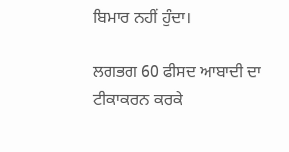ਬਿਮਾਰ ਨਹੀਂ ਹੁੰਦਾ।

ਲਗਭਗ 60 ਫੀਸਦ ਆਬਾਦੀ ਦਾ ਟੀਕਾਕਰਨ ਕਰਕੇ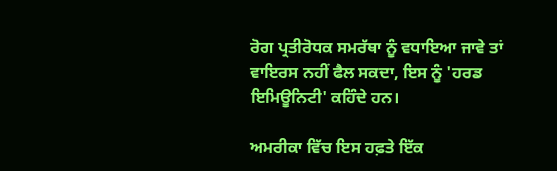ਰੋਗ ਪ੍ਰਤੀਰੋਧਕ ਸਮਰੱਥਾ ਨੂੰ ਵਧਾਇਆ ਜਾਵੇ ਤਾਂ ਵਾਇਰਸ ਨਹੀਂ ਫੈਲ ਸਕਦਾ, ਇਸ ਨੂੰ 'ਹਰਡ ਇਮਿਊਨਿਟੀ' ਕਹਿੰਦੇ ਹਨ।

ਅਮਰੀਕਾ ਵਿੱਚ ਇਸ ਹਫ਼ਤੇ ਇੱਕ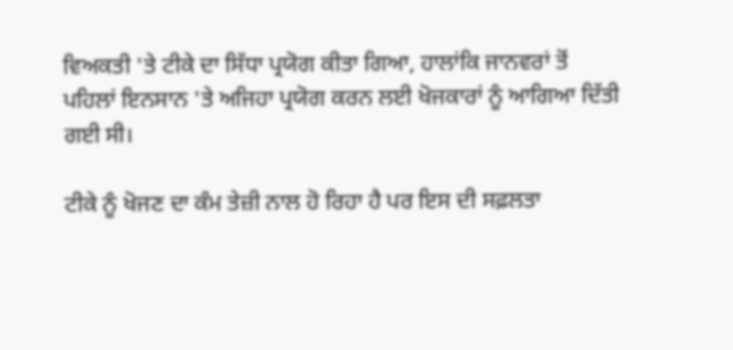ਵਿਅਕਤੀ 'ਤੇ ਟੀਕੇ ਦਾ ਸਿੱਧਾ ਪ੍ਰਯੋਗ ਕੀਤਾ ਗਿਆ, ਹਾਲਾਂਕਿ ਜਾਨਵਰਾਂ ਤੋਂ ਪਹਿਲਾਂ ਇਨਸਾਨ 'ਤੇ ਅਜਿਹਾ ਪ੍ਰਯੋਗ ਕਰਨ ਲਈ ਖੋਜਕਾਰਾਂ ਨੂੰ ਆਗਿਆ ਦਿੱਤੀ ਗਈ ਸੀ।

ਟੀਕੇ ਨੂੰ ਖੋਜਣ ਦਾ ਕੰਮ ਤੇਜ਼ੀ ਨਾਲ ਹੋ ਰਿਹਾ ਹੈ ਪਰ ਇਸ ਦੀ ਸਫ਼ਲਤਾ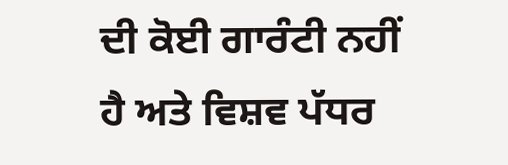ਦੀ ਕੋਈ ਗਾਰੰਟੀ ਨਹੀਂ ਹੈ ਅਤੇ ਵਿਸ਼ਵ ਪੱਧਰ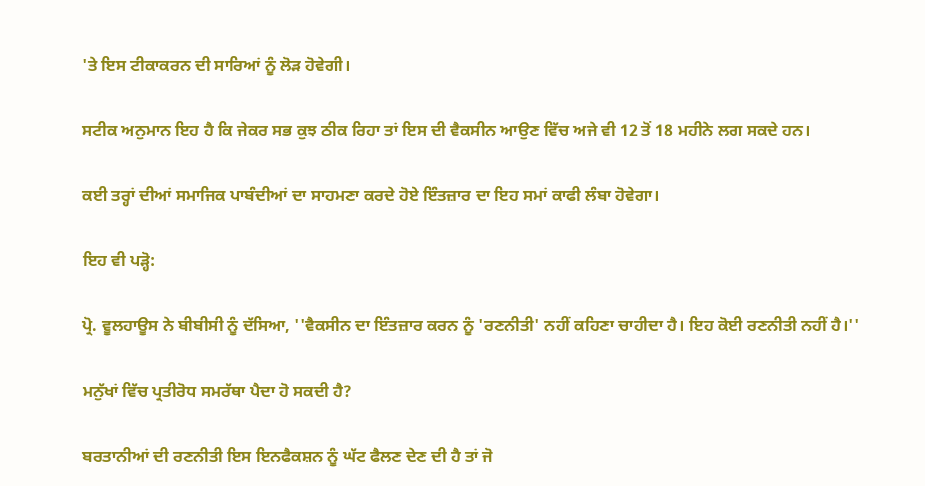'ਤੇ ਇਸ ਟੀਕਾਕਰਨ ਦੀ ਸਾਰਿਆਂ ਨੂੰ ਲੋੜ ਹੋਵੇਗੀ।

ਸਟੀਕ ਅਨੁਮਾਨ ਇਹ ਹੈ ਕਿ ਜੇਕਰ ਸਭ ਕੁਝ ਠੀਕ ਰਿਹਾ ਤਾਂ ਇਸ ਦੀ ਵੈਕਸੀਨ ਆਉਣ ਵਿੱਚ ਅਜੇ ਵੀ 12 ਤੋਂ 18 ਮਹੀਨੇ ਲਗ ਸਕਦੇ ਹਨ।

ਕਈ ਤਰ੍ਹਾਂ ਦੀਆਂ ਸਮਾਜਿਕ ਪਾਬੰਦੀਆਂ ਦਾ ਸਾਹਮਣਾ ਕਰਦੇ ਹੋਏ ਇੰਤਜ਼ਾਰ ਦਾ ਇਹ ਸਮਾਂ ਕਾਫੀ ਲੰਬਾ ਹੋਵੇਗਾ।

ਇਹ ਵੀ ਪੜ੍ਹੋ:

ਪ੍ਰੋ. ਵੂਲਹਾਊਸ ਨੇ ਬੀਬੀਸੀ ਨੂੰ ਦੱਸਿਆ, ''ਵੈਕਸੀਨ ਦਾ ਇੰਤਜ਼ਾਰ ਕਰਨ ਨੂੰ 'ਰਣਨੀਤੀ' ਨਹੀਂ ਕਹਿਣਾ ਚਾਹੀਦਾ ਹੈ। ਇਹ ਕੋਈ ਰਣਨੀਤੀ ਨਹੀਂ ਹੈ।''

ਮਨੁੱਖਾਂ ਵਿੱਚ ਪ੍ਰਤੀਰੋਧ ਸਮਰੱਥਾ ਪੈਦਾ ਹੋ ਸਕਦੀ ਹੈ?

ਬਰਤਾਨੀਆਂ ਦੀ ਰਣਨੀਤੀ ਇਸ ਇਨਫੈਕਸ਼ਨ ਨੂੰ ਘੱਟ ਫੈਲਣ ਦੇਣ ਦੀ ਹੈ ਤਾਂ ਜੋ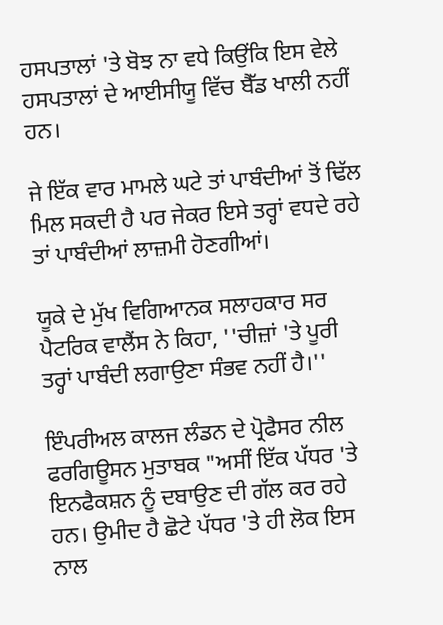ਹਸਪਤਾਲਾਂ 'ਤੇ ਬੋਝ ਨਾ ਵਧੇ ਕਿਉਂਕਿ ਇਸ ਵੇਲੇ ਹਸਪਤਾਲਾਂ ਦੇ ਆਈਸੀਯੂ ਵਿੱਚ ਬੈੱਡ ਖਾਲੀ ਨਹੀਂ ਹਨ।

ਜੇ ਇੱਕ ਵਾਰ ਮਾਮਲੇ ਘਟੇ ਤਾਂ ਪਾਬੰਦੀਆਂ ਤੋਂ ਢਿੱਲ ਮਿਲ ਸਕਦੀ ਹੈ ਪਰ ਜੇਕਰ ਇਸੇ ਤਰ੍ਹਾਂ ਵਧਦੇ ਰਹੇ ਤਾਂ ਪਾਬੰਦੀਆਂ ਲਾਜ਼ਮੀ ਹੋਣਗੀਆਂ।

ਯੂਕੇ ਦੇ ਮੁੱਖ ਵਿਗਿਆਨਕ ਸਲਾਹਕਾਰ ਸਰ ਪੈਟਰਿਕ ਵਾਲੈਂਸ ਨੇ ਕਿਹਾ, ''ਚੀਜ਼ਾਂ 'ਤੇ ਪੂਰੀ ਤਰ੍ਹਾਂ ਪਾਬੰਦੀ ਲਗਾਉਣਾ ਸੰਭਵ ਨਹੀਂ ਹੈ।''

ਇੰਪਰੀਅਲ ਕਾਲਜ ਲੰਡਨ ਦੇ ਪ੍ਰੋਫੈਸਰ ਨੀਲ ਫਰਗਿਊਸਨ ਮੁਤਾਬਕ "ਅਸੀਂ ਇੱਕ ਪੱਧਰ 'ਤੇ ਇਨਫੈਕਸ਼ਨ ਨੂੰ ਦਬਾਉਣ ਦੀ ਗੱਲ ਕਰ ਰਹੇ ਹਨ। ਉਮੀਦ ਹੈ ਛੋਟੇ ਪੱਧਰ 'ਤੇ ਹੀ ਲੋਕ ਇਸ ਨਾਲ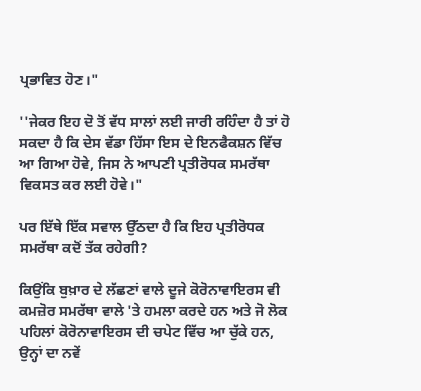ਪ੍ਰਭਾਵਿਤ ਹੋਣ।"

''ਜੇਕਰ ਇਹ ਦੋ ਤੋਂ ਵੱਧ ਸਾਲਾਂ ਲਈ ਜਾਰੀ ਰਹਿੰਦਾ ਹੈ ਤਾਂ ਹੋ ਸਕਦਾ ਹੈ ਕਿ ਦੇਸ ਵੱਡਾ ਹਿੱਸਾ ਇਸ ਦੇ ਇਨਫੈਕਸ਼ਨ ਵਿੱਚ ਆ ਗਿਆ ਹੋਵੇ, ਜਿਸ ਨੇ ਆਪਣੀ ਪ੍ਰਤੀਰੋਧਕ ਸਮਰੱਥਾ ਵਿਕਸਤ ਕਰ ਲਈ ਹੋਵੇ।"

ਪਰ ਇੱਥੇ ਇੱਕ ਸਵਾਲ ਉੱਠਦਾ ਹੈ ਕਿ ਇਹ ਪ੍ਰਤੀਰੋਧਕ ਸਮਰੱਥਾ ਕਦੋਂ ਤੱਕ ਰਹੇਗੀ?

ਕਿਉਂਕਿ ਬੁਖ਼ਾਰ ਦੇ ਲੱਛਣਾਂ ਵਾਲੇ ਦੂਜੇ ਕੋਰੋਨਾਵਾਇਰਸ ਵੀ ਕਮਜ਼ੋਰ ਸਮਰੱਥਾ ਵਾਲੇ 'ਤੇ ਹਮਲਾ ਕਰਦੇ ਹਨ ਅਤੇ ਜੋ ਲੋਕ ਪਹਿਲਾਂ ਕੋਰੋਨਾਵਾਇਰਸ ਦੀ ਚਪੇਟ ਵਿੱਚ ਆ ਚੁੱਕੇ ਹਨ, ਉਨ੍ਹਾਂ ਦਾ ਨਵੇਂ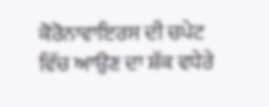ਕੋਰੋਨਾਵਾਇਰਸ ਦੀ ਚਪੇਟ ਵਿੱਚ ਆਉਣ ਦਾ ਸ਼ੱਕ ਵਧੇਰੇ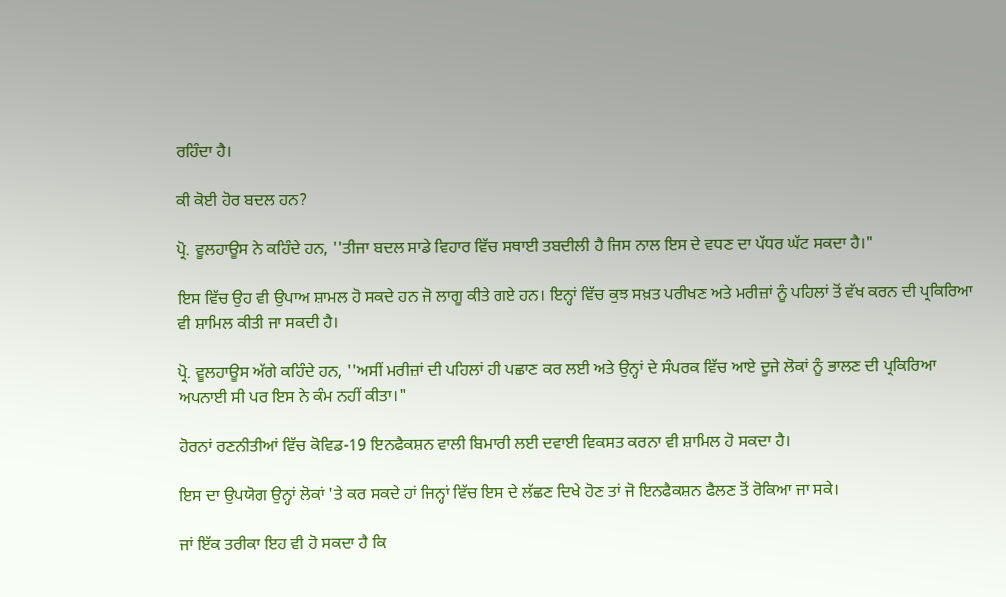ਰਹਿੰਦਾ ਹੈ।

ਕੀ ਕੋਈ ਹੋਰ ਬਦਲ ਹਨ?

ਪ੍ਰੋ. ਵੂਲਹਾਊਸ ਨੇ ਕਹਿੰਦੇ ਹਨ, ''ਤੀਜਾ ਬਦਲ ਸਾਡੇ ਵਿਹਾਰ ਵਿੱਚ ਸਥਾਈ ਤਬਦੀਲੀ ਹੈ ਜਿਸ ਨਾਲ ਇਸ ਦੇ ਵਧਣ ਦਾ ਪੱਧਰ ਘੱਟ ਸਕਦਾ ਹੈ।"

ਇਸ ਵਿੱਚ ਉਹ ਵੀ ਉਪਾਅ ਸ਼ਾਮਲ ਹੋ ਸਕਦੇ ਹਨ ਜੋ ਲਾਗੂ ਕੀਤੇ ਗਏ ਹਨ। ਇਨ੍ਹਾਂ ਵਿੱਚ ਕੁਝ ਸਖ਼ਤ ਪਰੀਖਣ ਅਤੇ ਮਰੀਜ਼ਾਂ ਨੂੰ ਪਹਿਲਾਂ ਤੋਂ ਵੱਖ ਕਰਨ ਦੀ ਪ੍ਰਕਿਰਿਆ ਵੀ ਸ਼ਾਮਿਲ ਕੀਤੀ ਜਾ ਸਕਦੀ ਹੈ।

ਪ੍ਰੋ. ਵੂਲਹਾਊਸ ਅੱਗੇ ਕਹਿੰਦੇ ਹਨ, ''ਅਸੀਂ ਮਰੀਜ਼ਾਂ ਦੀ ਪਹਿਲਾਂ ਹੀ ਪਛਾਣ ਕਰ ਲਈ ਅਤੇ ਉਨ੍ਹਾਂ ਦੇ ਸੰਪਰਕ ਵਿੱਚ ਆਏ ਦੂਜੇ ਲੋਕਾਂ ਨੂੰ ਭਾਲਣ ਦੀ ਪ੍ਰਕਿਰਿਆ ਅਪਨਾਈ ਸੀ ਪਰ ਇਸ ਨੇ ਕੰਮ ਨਹੀਂ ਕੀਤਾ।"

ਹੋਰਨਾਂ ਰਣਨੀਤੀਆਂ ਵਿੱਚ ਕੋਵਿਡ-19 ਇਨਫੈਕਸ਼ਨ ਵਾਲੀ ਬਿਮਾਰੀ ਲਈ ਦਵਾਈ ਵਿਕਸਤ ਕਰਨਾ ਵੀ ਸ਼ਾਮਿਲ ਹੋ ਸਕਦਾ ਹੈ।

ਇਸ ਦਾ ਉਪਯੋਗ ਉਨ੍ਹਾਂ ਲੋਕਾਂ 'ਤੇ ਕਰ ਸਕਦੇ ਹਾਂ ਜਿਨ੍ਹਾਂ ਵਿੱਚ ਇਸ ਦੇ ਲੱਛਣ ਦਿਖੇ ਹੋਣ ਤਾਂ ਜੋ ਇਨਫੈਕਸ਼ਨ ਫੈਲਣ ਤੋਂ ਰੋਕਿਆ ਜਾ ਸਕੇ।

ਜਾਂ ਇੱਕ ਤਰੀਕਾ ਇਹ ਵੀ ਹੋ ਸਕਦਾ ਹੈ ਕਿ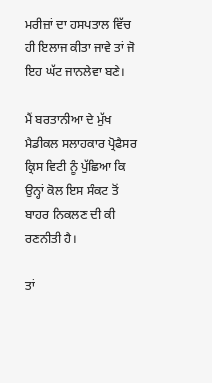ਮਰੀਜ਼ਾਂ ਦਾ ਹਸਪਤਾਲ ਵਿੱਚ ਹੀ ਇਲਾਜ ਕੀਤਾ ਜਾਵੇ ਤਾਂ ਜੋ ਇਹ ਘੱਟ ਜਾਨਲੇਵਾ ਬਣੇ।

ਮੈਂ ਬਰਤਾਨੀਆ ਦੇ ਮੁੱਖ ਮੈਡੀਕਲ ਸਲਾਹਕਾਰ ਪ੍ਰੋਫੈਸਰ ਕ੍ਰਿਸ ਵਿਟੀ ਨੂੰ ਪੁੱਛਿਆ ਕਿ ਉਨ੍ਹਾਂ ਕੋਲ ਇਸ ਸੰਕਟ ਤੋਂ ਬਾਹਰ ਨਿਕਲਣ ਦੀ ਕੀ ਰਣਨੀਤੀ ਹੈ।

ਤਾਂ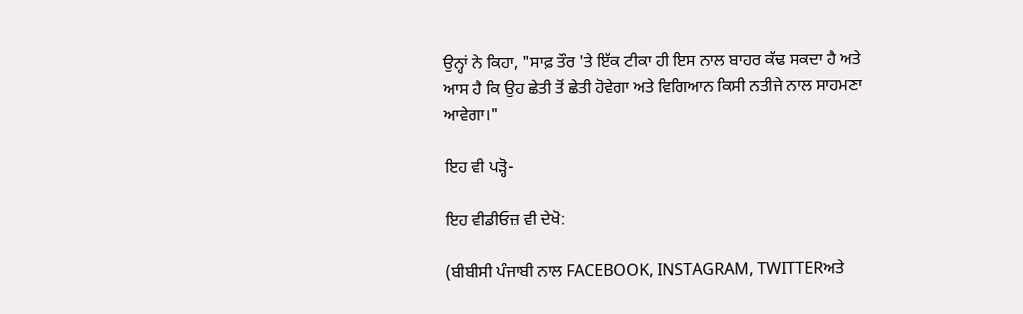ਉਨ੍ਹਾਂ ਨੇ ਕਿਹਾ, "ਸਾਫ਼ ਤੌਰ 'ਤੇ ਇੱਕ ਟੀਕਾ ਹੀ ਇਸ ਨਾਲ ਬਾਹਰ ਕੱਢ ਸਕਦਾ ਹੈ ਅਤੇ ਆਸ ਹੈ ਕਿ ਉਹ ਛੇਤੀ ਤੋਂ ਛੇਤੀ ਹੋਵੇਗਾ ਅਤੇ ਵਿਗਿਆਨ ਕਿਸੀ ਨਤੀਜੇ ਨਾਲ ਸਾਹਮਣਾ ਆਵੇਗਾ।"

ਇਹ ਵੀ ਪੜ੍ਹੋ-

ਇਹ ਵੀਡੀਓਜ਼ ਵੀ ਦੇਖੋ:

(ਬੀਬੀਸੀ ਪੰਜਾਬੀ ਨਾਲ FACEBOOK, INSTAGRAM, TWITTERਅਤੇ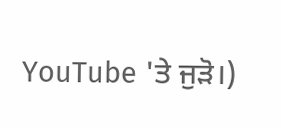YouTube 'ਤੇ ਜੁੜੋ।)